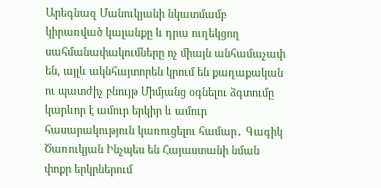Արեգնազ Մանուկյանի նկատմամբ կիրառված կալանքը և դրա ուղեկցող սահմանափակումները ոչ միայն անհամաչափ են, այլև ակնհայտորեն կրում են քաղաքական ու պատժիչ բնույթ Միմյանց օգնելու ձգտումը կարևոր է ամուր երկիր և ամուր հասարակություն կառուցելու համար․ Գագիկ Ծառուկյան Ինչպես են Հայաստանի նման փոքր երկրներում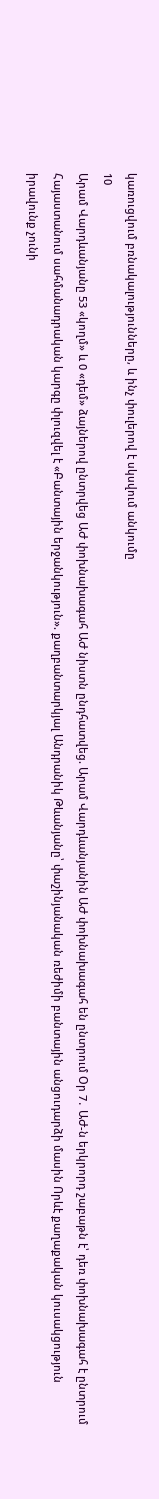կառուցվում բռնակալությունները, և ինչ փուլերով է սկսվում անկումը
10
Արամ Վարդևանյանը 53 «կողմ» և 0 «դեմ» ձայներով ընտրվեց ԱԺ փոխնախագահ ԱԺ նիստն ընդհատվեց. Արամ Վարդևանյանին ԱԺ փոխնախագահ են ընտրում Օր 7․ ԱԺ-ն երկրորդ շաբաթն է՝ դեռ փոխնախագահ է ընտրում Հայաստանում սահմանադրական կարգը փլուզվել է «Բանտային երջանկություն». քաղբանտարկյալ Անդրանիկ Թևանյանը՝ փաշինյանական ռեժիմի բանտային անցուդարձի մասին Որևէ քաղաքական կուսակցություն իրավունք չունի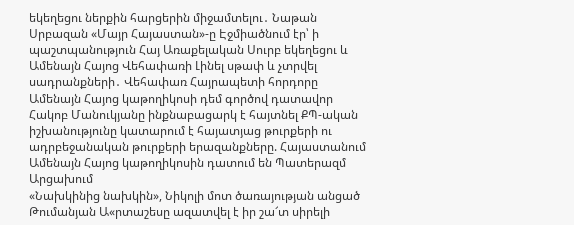եկեղեցու ներքին հարցերին միջամտելու․ Նաթան Սրբազան «Մայր Հայաստան»-ը Էջմիածնում էր՝ ի պաշտպանություն Հայ Առաքելական Սուրբ եկեղեցու և Ամենայն Հայոց Վեհափառի Լինել սթափ և չտրվել սադրանքների․ Վեհափառ Հայրապետի հորդորը Ամենայն Հայոց կաթողիկոսի դեմ գործով դատավոր Հակոբ Մանուկյանը ինքնաբացարկ է հայտնել ՔՊ-ական իշխանությունը կատարում է հայատյաց թուրքերի ու ադրբեջանական թուրքերի երազանքները. Հայաստանում Ամենայն Հայոց կաթողիկոսին դատում են Պատերազմ Արցախում
«Նախկինից նախկին», Նիկոլի մոտ ծառայության անցած Թումանյան Ա«րտաշեսը ազատվել է իր շա՜տ սիրելի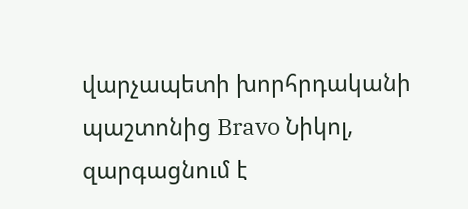վարչապետի խորհրդականի պաշտոնից Bravo Նիկոլ, զարգացնում է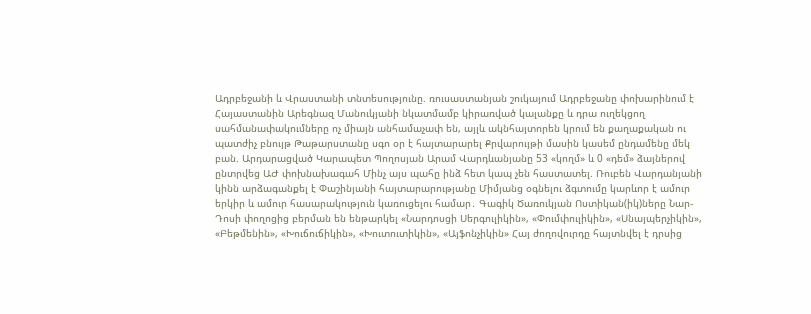Ադրբեջանի և Վրաստանի տնտեսությունը. ռուսաստանյան շուկայում Ադրբեջանը փոխարինում է Հայաստանին Արեգնազ Մանուկյանի նկատմամբ կիրառված կալանքը և դրա ուղեկցող սահմանափակումները ոչ միայն անհամաչափ են, այլև ակնհայտորեն կրում են քաղաքական ու պատժիչ բնույթ Թաթարստանը սգո օր է հայտարարել Քրվարույթի մասին կասեմ ընդամենը մեկ բան. Արդարացված Կարապետ Պողոսյան Արամ Վարդևանյանը 53 «կողմ» և 0 «դեմ» ձայներով ընտրվեց ԱԺ փոխնախագահ Մինչ այս պահը ինձ հետ կապ չեն հաստատել. Ռուբեն Վարդանյանի կինն արձագանքել է Փաշինյանի հայտարարությանը Միմյանց օգնելու ձգտումը կարևոր է ամուր երկիր և ամուր հասարակություն կառուցելու համար․ Գագիկ Ծառուկյան Ոստիկան(իկ)ները Նար-Դոսի փողոցից բերման են ենթարկել «Նարդոսցի Սերգուլիկին», «Փումփուլիկին», «Սնայպերչիկին», «Բեթմենին», «Խուճուճիկին», «Խուտուտիկին», «Այֆոնչիկին» Հայ ժողովուրդը հայտնվել է դրսից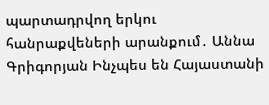պարտադրվող երկու հանրաքվեների արանքում․ Աննա Գրիգորյան Ինչպես են Հայաստանի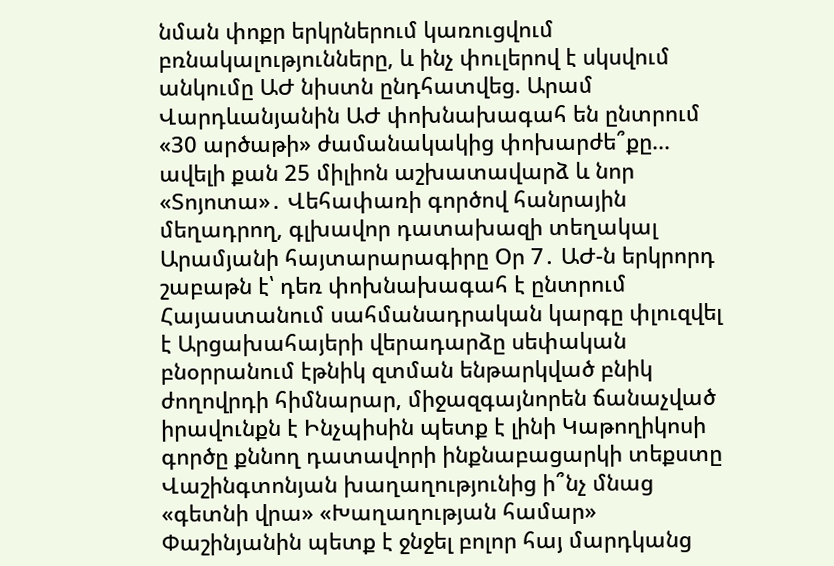նման փոքր երկրներում կառուցվում բռնակալությունները, և ինչ փուլերով է սկսվում անկումը ԱԺ նիստն ընդհատվեց. Արամ Վարդևանյանին ԱԺ փոխնախագահ են ընտրում «30 արծաթի» ժամանակակից փոխարժե՞քը... ավելի քան 25 միլիոն աշխատավարձ և նոր «Տոյոտա»․ Վեհափառի գործով հանրային մեղադրող, գլխավոր դատախազի տեղակալ Արամյանի հայտարարագիրը Օր 7․ ԱԺ-ն երկրորդ շաբաթն է՝ դեռ փոխնախագահ է ընտրում Հայաստանում սահմանադրական կարգը փլուզվել է Արցախահայերի վերադարձը սեփական բնօրրանում էթնիկ զտման ենթարկված բնիկ ժողովրդի հիմնարար, միջազգայնորեն ճանաչված իրավունքն է Ինչպիսին պետք է լինի Կաթողիկոսի գործը քննող դատավորի ինքնաբացարկի տեքստը Վաշինգտոնյան խաղաղությունից ի՞նչ մնաց «գետնի վրա» «Խաղաղության համար» Փաշինյանին պետք է ջնջել բոլոր հայ մարդկանց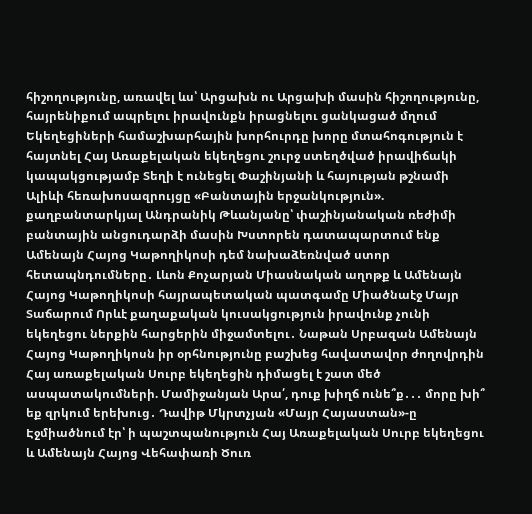հիշողությունը, առավել ևս՝ Արցախն ու Արցախի մասին հիշողությունը, հայրենիքում ապրելու իրավունքն իրացնելու ցանկացած մղում Եկեղեցիների համաշխարհային խորհուրդը խորը մտահոգություն է հայտնել Հայ Առաքելական եկեղեցու շուրջ ստեղծված իրավիճակի կապակցությամբ Տեղի է ունեցել Փաշինյանի և հայության թշնամի Ալիևի հեռախոսազրույցը «Բանտային երջանկություն». քաղբանտարկյալ Անդրանիկ Թևանյանը՝ փաշինյանական ռեժիմի բանտային անցուդարձի մասին Խստորեն դատապարտում ենք Ամենայն Հայոց Կաթողիկոսի դեմ նախաձեռնված ստոր հետապնդումները․ Լևոն Քոչարյան Միասնական աղոթք և Ամենայն Հայոց Կաթողիկոսի հայրապետական պատգամը Միածնաէջ Մայր Տաճարում Որևէ քաղաքական կուսակցություն իրավունք չունի եկեղեցու ներքին հարցերին միջամտելու․ Նաթան Սրբազան Ամենայն Հայոց Կաթողիկոսն իր օրհնությունը բաշխեց հավատավոր ժողովրդին Հայ առաքելական Սուրբ եկեղեցին դիմացել է շատ մեծ ասպատակումների. Մամիջանյան Արա՛, դուք խիղճ ունե՞ք․․․ մորը խի՞ եք զրկում երեխուց․ Դավիթ Մկրտչյան «Մայր Հայաստան»-ը Էջմիածնում էր՝ ի պաշտպանություն Հայ Առաքելական Սուրբ եկեղեցու և Ամենայն Հայոց Վեհափառի Ծուռ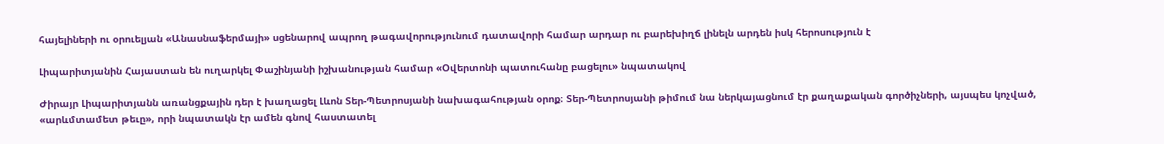հայելիների ու օրուելյան «Անասնաֆերմայի» սցենարով ապրող թագավորությունում դատավորի համար արդար ու բարեխիղճ լինելն արդեն իսկ հերոսություն է

Լիպարիտյանին Հայաստան են ուղարկել Փաշինյանի իշխանության համար «Օվերտոնի պատուհանը բացելու» նպատակով

Ժիրայր Լիպարիտյանն առանցքային դեր է խաղացել Լևոն Տեր-Պետրոսյանի նախագահության օրոք։ Տեր-Պետրոսյանի թիմում նա ներկայացնում էր քաղաքական գործիչների, այսպես կոչված, «արևմտամետ թեւը», որի նպատակն էր ամեն գնով հաստատել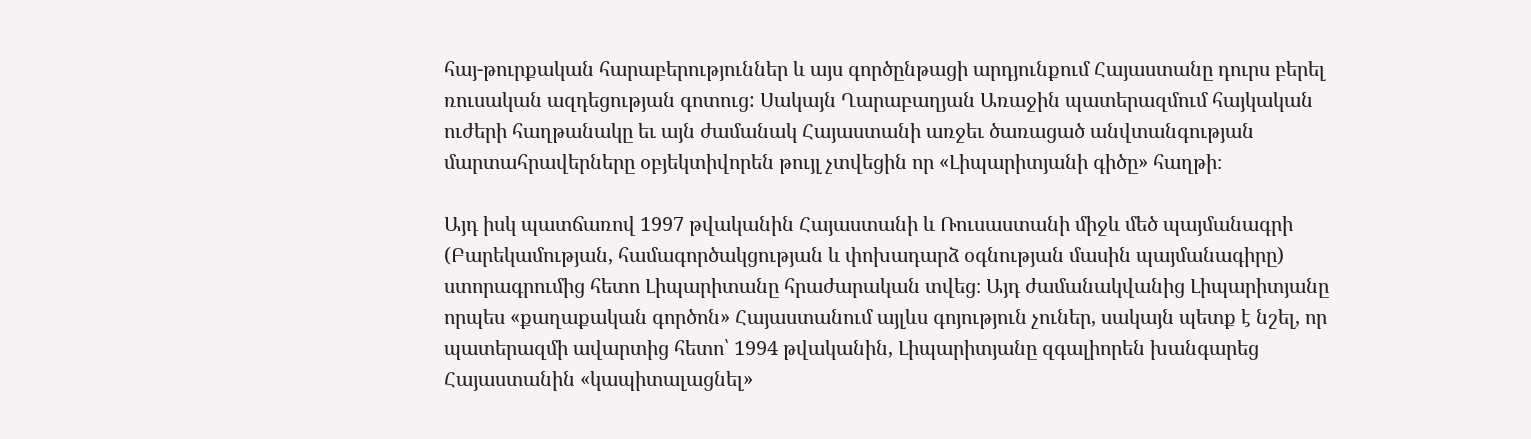հայ-թուրքական հարաբերություններ և այս գործընթացի արդյունքում Հայաստանը դուրս բերել ռուսական ազդեցության գոտուց: Սակայն Ղարաբաղյան Առաջին պատերազմում հայկական ուժերի հաղթանակը եւ այն ժամանակ Հայաստանի առջեւ ծառացած անվտանգության մարտահրավերները օբյեկտիվորեն թույլ չտվեցին որ «Լիպարիտյանի գիծը» հաղթի։

Այդ իսկ պատճառով 1997 թվականին Հայաստանի և Ռուսաստանի միջև մեծ պայմանագրի (Բարեկամության, համագործակցության և փոխադարձ օգնության մասին պայմանագիրը) ստորագրումից հետո Լիպարիտանը հրաժարական տվեց։ Այդ ժամանակվանից Լիպարիտյանը որպես «քաղաքական գործոն» Հայաստանում այլևս գոյություն չուներ, սակայն պետք է նշել, որ պատերազմի ավարտից հետո՝ 1994 թվականին, Լիպարիտյանը զգալիորեն խանգարեց Հայաստանին «կապիտալացնել»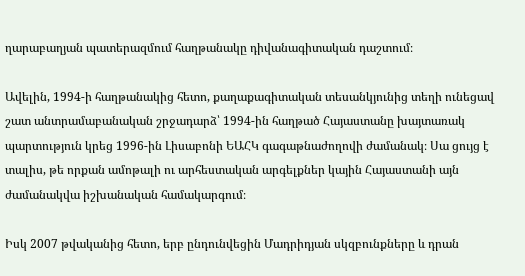ղարաբաղյան պատերազմում հաղթանակը դիվանագիտական դաշտում։

Ավելին, 1994-ի հաղթանակից հետո, քաղաքագիտական տեսանկյունից տեղի ունեցավ շատ անտրամաբանական շրջադարձ՝ 1994-ին հաղթած Հայաստանը խայտառակ պարտություն կրեց 1996-ին Լիսաբոնի ԵԱՀԿ գագաթնաժողովի ժամանակ։ Սա ցույց է տալիս, թե որքան ամոթալի ու արհեստական արգելքներ կային Հայաստանի այն ժամանակվա իշխանական համակարգում։

Իսկ 2007 թվականից հետո, երբ ընդունվեցին Մադրիդյան սկզբունքները և դրան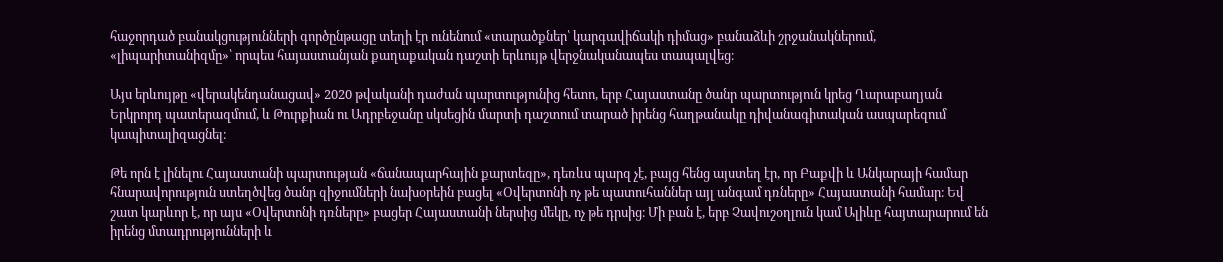հաջորդած բանակցությունների գործընթացը տեղի էր ունենում «տարածքներ՝ կարգավիճակի դիմաց» բանաձևի շրջանակներում, «լիպարիտանիզմը»՝ որպես հայաստանյան քաղաքական դաշտի երևույթ վերջնականապես տապալվեց։

Այս երևույթը «վերակենդանացավ» 2020 թվականի դաժան պարտությունից հետո, երբ Հայաստանը ծանր պարտություն կրեց Ղարաբաղյան Երկրորդ պատերազմում, և Թուրքիան ու Ադրբեջանը սկսեցին մարտի դաշտում տարած իրենց հաղթանակը դիվանագիտական ասպարեզում կապիտալիզացնել։

Թե որն է լինելու Հայաստանի պարտության «ճանապարհային քարտեզը», դեռևս պարզ չէ, բայց հենց այստեղ էր, որ Բաքվի և Անկարայի համար հնարավորություն ստեղծվեց ծանր զիջումների նախօրեին բացել «Օվերտոնի ոչ թե պատուհաններ այլ անգամ դռները» Հայաստանի համար։ Եվ շատ կարևոր է, որ այս «Օվերտոնի դռները» բացեր Հայաստանի ներսից մեկը, ոչ թե դրսից։ Մի բան է, երբ Չավուշօղլուն կամ Ալիևը հայտարարում են իրենց մտադրությունների և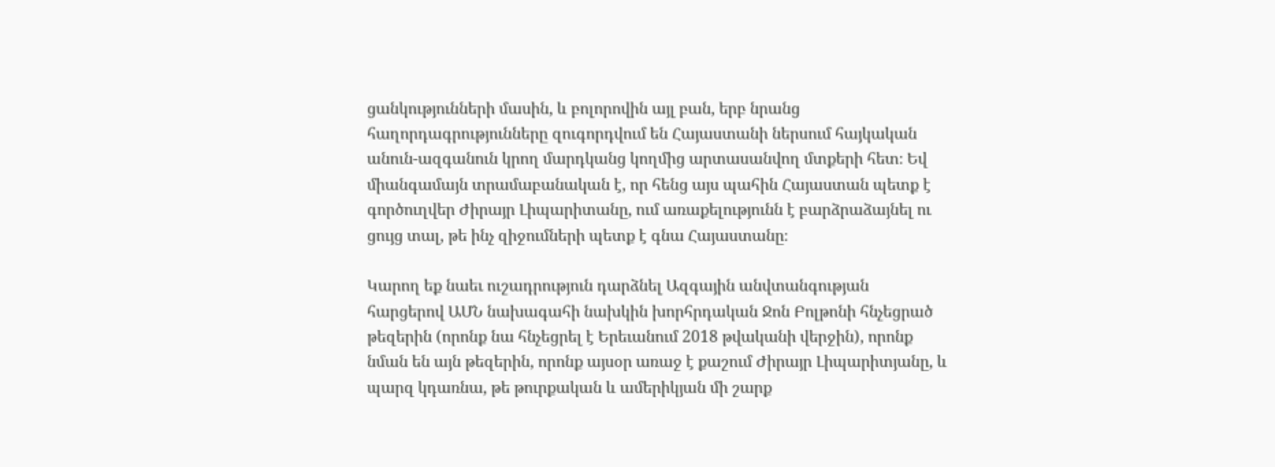ցանկությունների մասին, և բոլորովին այլ բան, երբ նրանց հաղորդագրությունները զուգորդվում են Հայաստանի ներսում հայկական անուն-ազգանուն կրող մարդկանց կողմից արտասանվող մտքերի հետ։ Եվ միանգամայն տրամաբանական է, որ հենց այս պահին Հայաստան պետք է գործուղվեր Ժիրայր Լիպարիտանը, ում առաքելությունն է բարձրաձայնել ու ցույց տալ, թե ինչ զիջումների պետք է գնա Հայաստանը։

Կարող եք նաեւ ուշադրություն դարձնել Ազգային անվտանգության հարցերով ԱՄՆ նախագահի նախկին խորհրդական Ջոն Բոլթոնի հնչեցրած թեզերին (որոնք նա հնչեցրել է Երեւանում 2018 թվականի վերջին), որոնք նման են այն թեզերին, որոնք այսօր առաջ է քաշում Ժիրայր Լիպարիտյանը, և պարզ կդառնա, թե թուրքական և ամերիկյան մի շարք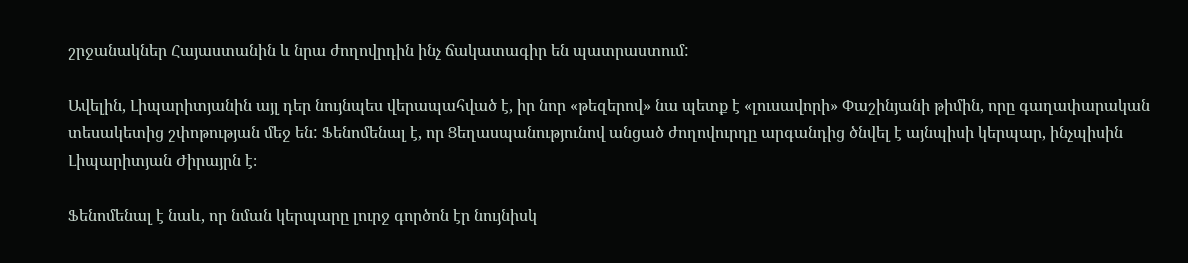շրջանակներ Հայաստանին և նրա ժողովրդին ինչ ճակատագիր են պատրաստում:

Ավելին, Լիպարիտյանին այլ դեր նույնպես վերապահված է, իր նոր «թեզերով» նա պետք է «լուսավորի» Փաշինյանի թիմին, որը գաղափարական տեսակետից շփոթության մեջ են: Ֆենոմենալ է, որ Ցեղասպանությունով անցած ժողովուրդը արգանդից ծնվել է այնպիսի կերպար, ինչպիսին Լիպարիտյան Ժիրայրն է։

Ֆենոմենալ է նաև, որ նման կերպարը լուրջ գործոն էր նույնիսկ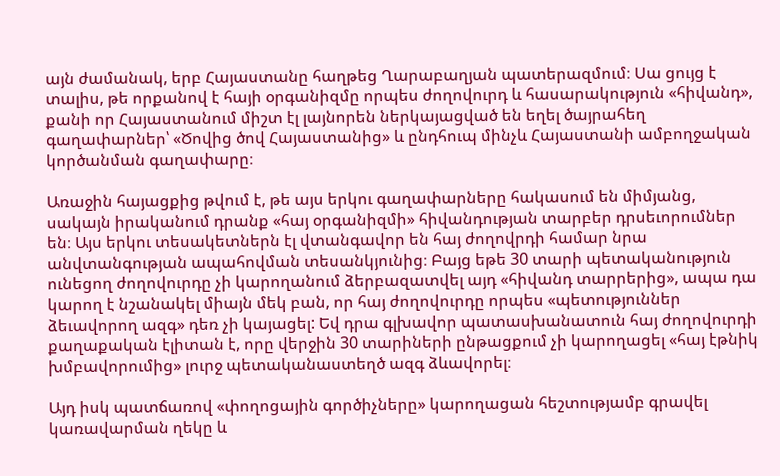այն ժամանակ, երբ Հայաստանը հաղթեց Ղարաբաղյան պատերազմում։ Սա ցույց է տալիս, թե որքանով է հայի օրգանիզմը որպես ժողովուրդ և հասարակություն «հիվանդ», քանի որ Հայաստանում միշտ էլ լայնորեն ներկայացված են եղել ծայրահեղ գաղափարներ՝ «Ծովից ծով Հայաստանից» և ընդհուպ մինչև Հայաստանի ամբողջական կործանման գաղափարը։

Առաջին հայացքից թվում է, թե այս երկու գաղափարները հակասում են միմյանց, սակայն իրականում դրանք «հայ օրգանիզմի» հիվանդության տարբեր դրսեւորումներ են։ Այս երկու տեսակետներն էլ վտանգավոր են հայ ժողովրդի համար նրա անվտանգության ապահովման տեսանկյունից։ Բայց եթե 30 տարի պետականություն ունեցող ժողովուրդը չի կարողանում ձերբազատվել այդ «հիվանդ տարրերից», ապա դա կարող է նշանակել միայն մեկ բան, որ հայ ժողովուրդը որպես «պետություններ ձեւավորող ազգ» դեռ չի կայացել: Եվ դրա գլխավոր պատասխանատուն հայ ժողովուրդի քաղաքական էլիտան է, որը վերջին 30 տարիների ընթացքում չի կարողացել «հայ էթնիկ խմբավորումից» լուրջ պետականաստեղծ ազգ ձևավորել։

Այդ իսկ պատճառով «փողոցային գործիչները» կարողացան հեշտությամբ գրավել կառավարման ղեկը և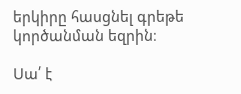երկիրը հասցնել գրեթե կործանման եզրին։

Սա՛ է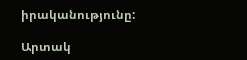իրականությունը:

Արտակ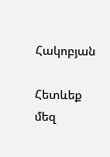Հակոբյան

Հետևեք մեզ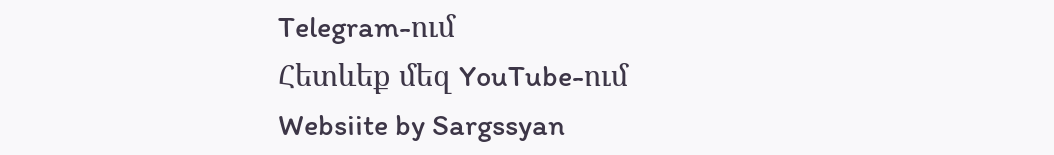Telegram-ում
Հետևեք մեզ YouTube-ում
Websiite by Sargssyan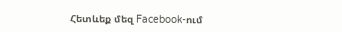Հետևեք մեզ Facebook-ում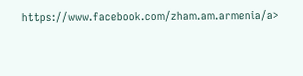https://www.facebook.com/zham.am.armenia/a>